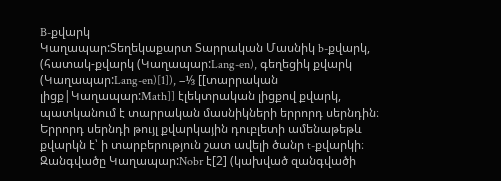B-քվարկ
Կաղապար:Տեղեկաքարտ Տարրական Մասնիկ b-քվարկ, (հատակ-քվարկ (Կաղապար:Lang-en), գեղեցիկ քվարկ (Կաղապար:Lang-en)[1]), −⅓ [[տարրական լիցք|Կաղապար:Math]] էլեկտրական լիցքով քվարկ, պատկանում է տարրական մասնիկների երրորդ սերնդին։ Երրորդ սերնդի թույլ քվարկային դուբլետի ամենաթեթև քվարկն է՝ ի տարբերություն շատ ավելի ծանր t-քվարկի։ Զանգվածը Կաղապար:Nobr է[2] (կախված զանգվածի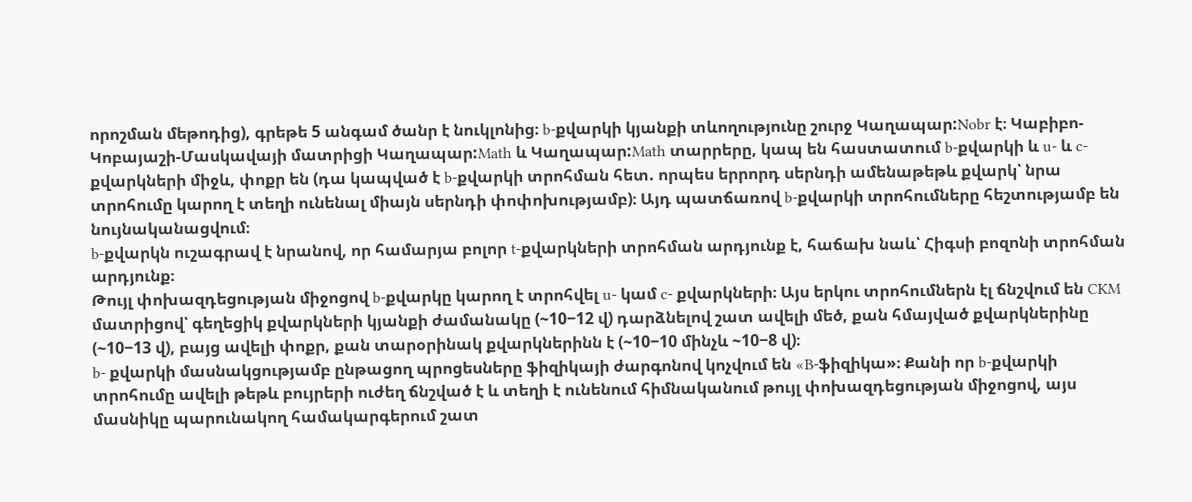որոշման մեթոդից), գրեթե 5 անգամ ծանր է նուկլոնից։ b-քվարկի կյանքի տևողությունը շուրջ Կաղապար:Nobr է։ Կաբիբո-Կոբայաշի-Մասկավայի մատրիցի Կաղապար:Math և Կաղապար:Math տարրերը, կապ են հաստատում b-քվարկի և u- և c- քվարկների միջև, փոքր են (դա կապված է b-քվարկի տրոհման հետ. որպես երրորդ սերնդի ամենաթեթև քվարկ՝ նրա տրոհումը կարող է տեղի ունենալ միայն սերնդի փոփոխությամբ)։ Այդ պատճառով b-քվարկի տրոհումները հեշտությամբ են նույնականացվում։
b-քվարկն ուշագրավ է նրանով, որ համարյա բոլոր t-քվարկների տրոհման արդյունք է, հաճախ նաև՝ Հիգսի բոզոնի տրոհման արդյունք։
Թույլ փոխազդեցության միջոցով b-քվարկը կարող է տրոհվել u- կամ c- քվարկների։ Այս երկու տրոհումներն էլ ճնշվում են CKM մատրիցով՝ գեղեցիկ քվարկների կյանքի ժամանակը (~10−12 վ) դարձնելով շատ ավելի մեծ, քան հմայված քվարկներինը (~10−13 վ), բայց ավելի փոքր, քան տարօրինակ քվարկներինն է (~10−10 մինչև ~10−8 վ)։
b- քվարկի մասնակցությամբ ընթացող պրոցեսները ֆիզիկայի ժարգոնով կոչվում են «B-ֆիզիկա»։ Քանի որ b-քվարկի տրոհումը ավելի թեթև բույրերի ուժեղ ճնշված է և տեղի է ունենում հիմնականում թույլ փոխազդեցության միջոցով, այս մասնիկը պարունակող համակարգերում շատ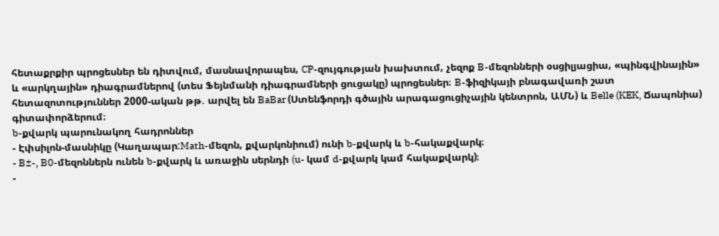հետաքրքիր պրոցեսներ են դիտվում, մասնավորապես, CP-զույգության խախտում, չեզոք B-մեզոնների օսցիլյացիա, «պինգվինային» և «արկղային» դիագրամներով (տես Ֆեյնմանի դիագրամների ցուցակը) պրոցեսներ։ B-ֆիզիկայի բնագավառի շատ հետազոտություններ 2000-ական թթ. արվել են BaBar (Ստենֆորդի գծային արագացուցիչային կենտրոն, ԱՄՆ) և Belle (KEK, Ճապոնիա) գիտափորձերում։
b-քվարկ պարունակող հադրոններ
- Էփսիլոն-մասնիկը (Կաղապար:Math-մեզոն, քվարկոնիում) ունի b-քվարկ և b-հակաքվարկ։
- B±-, B0-մեզոններն ունեն b-քվարկ և առաջին սերնդի (u- կամ d-քվարկ կամ հակաքվարկ)։
-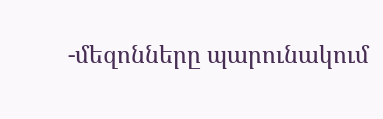-մեզոնները պարունակում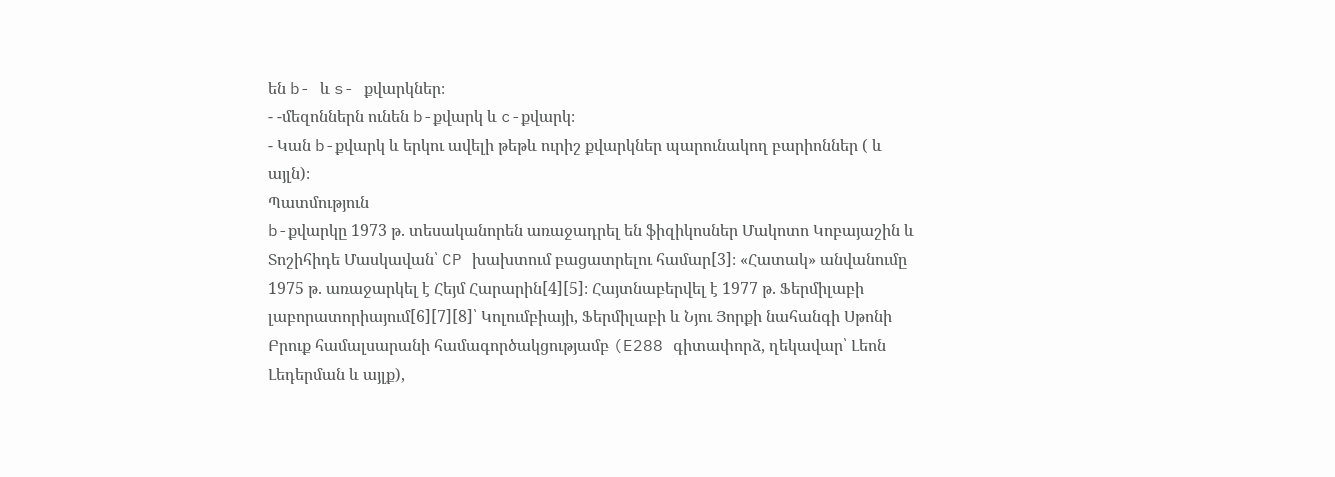են b- և s- քվարկներ։
- -մեզոններն ունեն b-քվարկ և c-քվարկ։
- Կան b-քվարկ և երկու ավելի թեթև ուրիշ քվարկներ պարունակող բարիոններ ( և այլն)։
Պատմություն
b-քվարկը 1973 թ. տեսականորեն առաջադրել են ֆիզիկոսներ Մակոտո Կոբայաշին և Տոշիհիդե Մասկավան՝ CP խախտում բացատրելու համար[3]։ «Հատակ» անվանումը 1975 թ. առաջարկել է Հեյմ Հարարին[4][5]։ Հայտնաբերվել է 1977 թ. Ֆերմիլաբի լաբորատորիայում[6][7][8]՝ Կոլումբիայի, Ֆերմիլաբի և Նյու Յորքի նահանգի Սթոնի Բրուք համալսարանի համագործակցությամբ (E288 գիտափորձ, ղեկավար՝ Լեոն Լեդերման և այլք),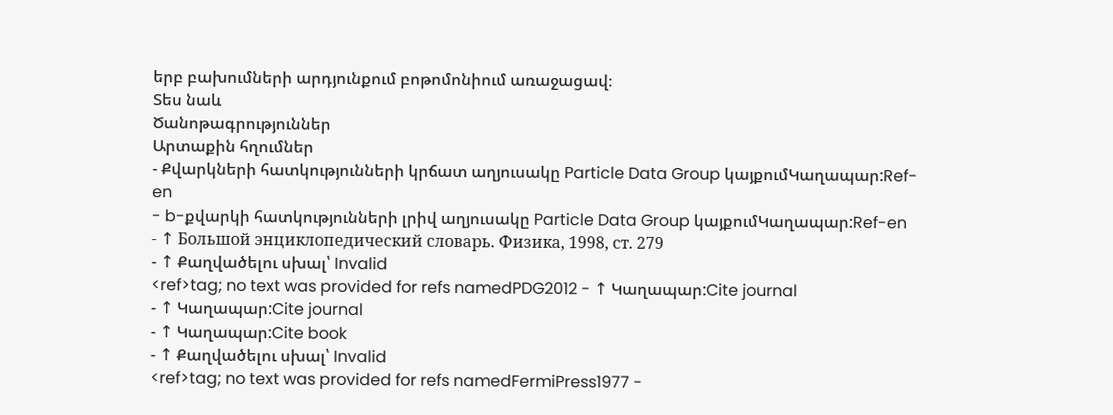երբ բախումների արդյունքում բոթոմոնիում առաջացավ։
Տես նաև
Ծանոթագրություններ
Արտաքին հղումներ
- Քվարկների հատկությունների կրճատ աղյուսակը Particle Data Group կայքումԿաղապար:Ref-en
- b-քվարկի հատկությունների լրիվ աղյուսակը Particle Data Group կայքումԿաղապար:Ref-en
- ↑ Большой энциклопедический словарь. Физика, 1998, ст. 279
- ↑ Քաղվածելու սխալ՝ Invalid
<ref>tag; no text was provided for refs namedPDG2012 - ↑ Կաղապար:Cite journal
- ↑ Կաղապար:Cite journal
- ↑ Կաղապար:Cite book
- ↑ Քաղվածելու սխալ՝ Invalid
<ref>tag; no text was provided for refs namedFermiPress1977 -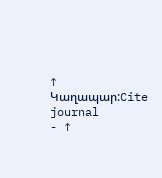↑ Կաղապար:Cite journal
- ↑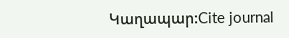Կաղապար:Cite journal